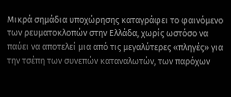Μικρά σημάδια υποχώρησης καταγράφει το φαινόμενο των ρευματοκλοπών στην Ελλάδα, χωρίς ωστόσο να παύει να αποτελεί μια από τις μεγαλύτερες «πληγές» για την τσέπη των συνεπών καταναλωτών, των παρόχων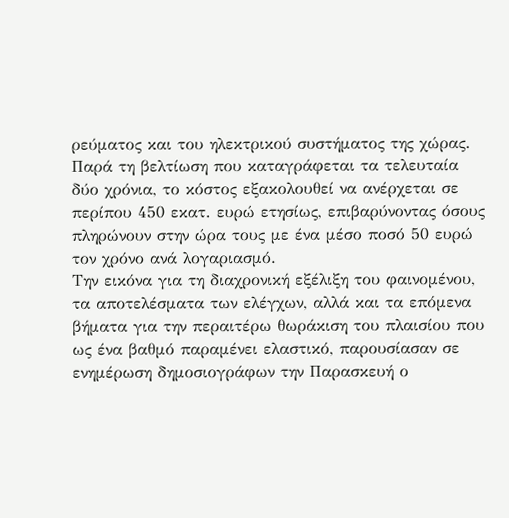ρεύματος και του ηλεκτρικού συστήματος της χώρας.
Παρά τη βελτίωση που καταγράφεται τα τελευταία δύο χρόνια, το κόστος εξακολουθεί να ανέρχεται σε περίπου 450 εκατ. ευρώ ετησίως, επιβαρύνοντας όσους πληρώνουν στην ώρα τους με ένα μέσο ποσό 50 ευρώ τον χρόνο ανά λογαριασμό.
Την εικόνα για τη διαχρονική εξέλιξη του φαινομένου, τα αποτελέσματα των ελέγχων, αλλά και τα επόμενα βήματα για την περαιτέρω θωράκιση του πλαισίου που ως ένα βαθμό παραμένει ελαστικό, παρουσίασαν σε ενημέρωση δημοσιογράφων την Παρασκευή ο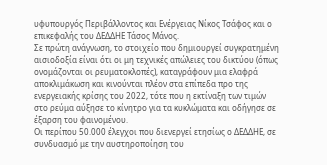υφυπουργός Περιβάλλοντος και Ενέργειας Νίκος Τσάφος και ο επικεφαλής του ΔΕΔΔΗΕ Τάσος Μάνος.
Σε πρώτη ανάγνωση, το στοιχείο που δημιουργεί συγκρατημένη αισιοδοξία είναι ότι οι μη τεχνικές απώλειες του δικτύου (όπως ονομάζονται οι ρευματοκλοπές), καταγράφουν μια ελαφρά αποκλιμάκωση και κινούνται πλέον στα επίπεδα προ της ενεργειακής κρίσης του 2022, τότε που η εκτίναξη των τιμών στο ρεύμα αύξησε το κίνητρο για τα κυκλώματα και οδήγησε σε έξαρση του φαινομένου.
Οι περίπου 50.000 έλεγχοι που διενεργεί ετησίως ο ΔΕΔΔΗΕ, σε συνδυασμό με την αυστηροποίηση του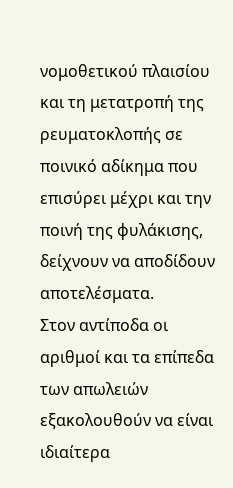νομοθετικού πλαισίου και τη μετατροπή της ρευματοκλοπής σε ποινικό αδίκημα που επισύρει μέχρι και την ποινή της φυλάκισης, δείχνουν να αποδίδουν αποτελέσματα.
Στον αντίποδα οι αριθμοί και τα επίπεδα των απωλειών εξακολουθούν να είναι ιδιαίτερα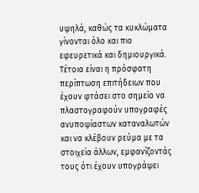υψηλά, καθώς τα κυκλώματα γίνονται όλο και πιο εφευρετικά και δημιουργικά.
Τέτοια είναι η πρόσφατη περίπτωση επιτήδειων που έχουν φτάσει στο σημείο να πλαστογραφούν υπογραφές ανυποψίαστων καταναλωτών και να κλέβουν ρεύμα με τα στοιχεία άλλων, εμφανίζοντάς τους ότι έχουν υπογράψει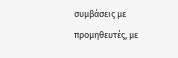συμβάσεις με προμηθευτές, με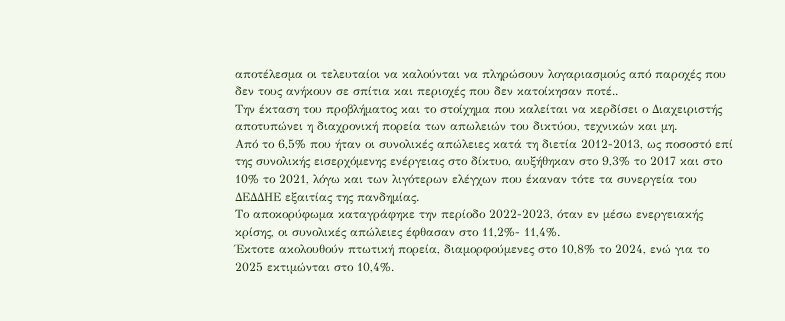αποτέλεσμα οι τελευταίοι να καλούνται να πληρώσουν λογαριασμούς από παροχές που δεν τους ανήκουν σε σπίτια και περιοχές που δεν κατοίκησαν ποτέ..
Την έκταση του προβλήματος και το στοίχημα που καλείται να κερδίσει ο Διαχειριστής αποτυπώνει η διαχρονική πορεία των απωλειών του δικτύου, τεχνικών και μη.
Από το 6,5% που ήταν οι συνολικές απώλειες κατά τη διετία 2012-2013, ως ποσοστό επί της συνολικής εισερχόμενης ενέργειας στο δίκτυο, αυξήθηκαν στο 9,3% το 2017 και στο 10% το 2021, λόγω και των λιγότερων ελέγχων που έκαναν τότε τα συνεργεία του ΔΕΔΔΗΕ εξαιτίας της πανδημίας.
Το αποκορύφωμα καταγράφηκε την περίοδο 2022-2023, όταν εν μέσω ενεργειακής κρίσης, οι συνολικές απώλειες έφθασαν στο 11,2%- 11,4%.
Έκτοτε ακολουθούν πτωτική πορεία, διαμορφούμενες στο 10,8% το 2024, ενώ για το 2025 εκτιμώνται στο 10,4%.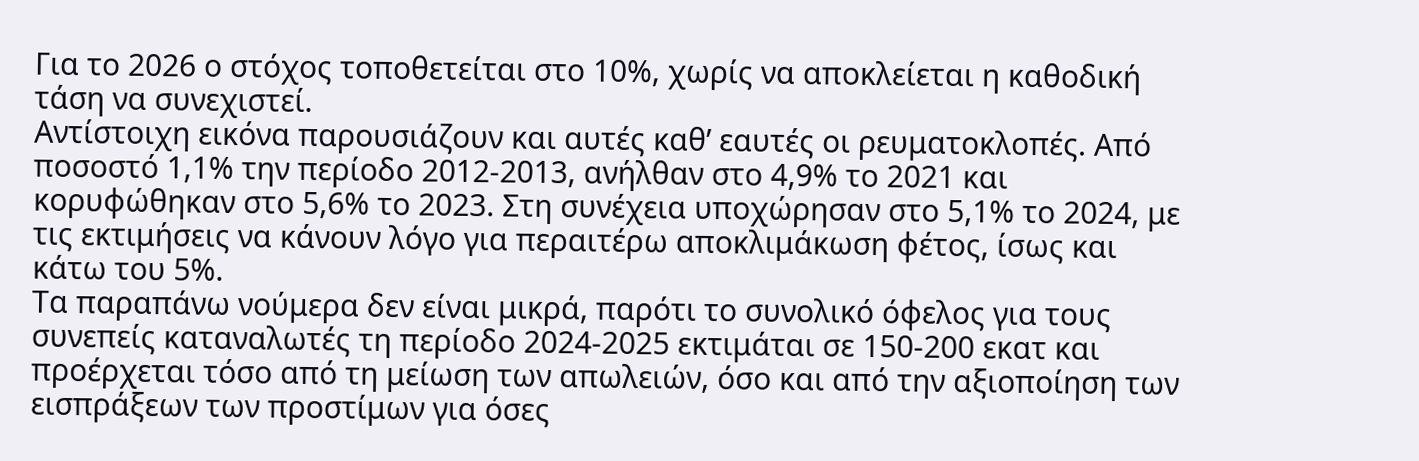Για το 2026 ο στόχος τοποθετείται στο 10%, χωρίς να αποκλείεται η καθοδική τάση να συνεχιστεί.
Αντίστοιχη εικόνα παρουσιάζουν και αυτές καθ’ εαυτές οι ρευματοκλοπές. Από ποσοστό 1,1% την περίοδο 2012-2013, ανήλθαν στο 4,9% το 2021 και κορυφώθηκαν στο 5,6% το 2023. Στη συνέχεια υποχώρησαν στο 5,1% το 2024, με τις εκτιμήσεις να κάνουν λόγο για περαιτέρω αποκλιμάκωση φέτος, ίσως και κάτω του 5%.
Τα παραπάνω νούμερα δεν είναι μικρά, παρότι το συνολικό όφελος για τους συνεπείς καταναλωτές τη περίοδο 2024-2025 εκτιμάται σε 150-200 εκατ και προέρχεται τόσο από τη μείωση των απωλειών, όσο και από την αξιοποίηση των εισπράξεων των προστίμων για όσες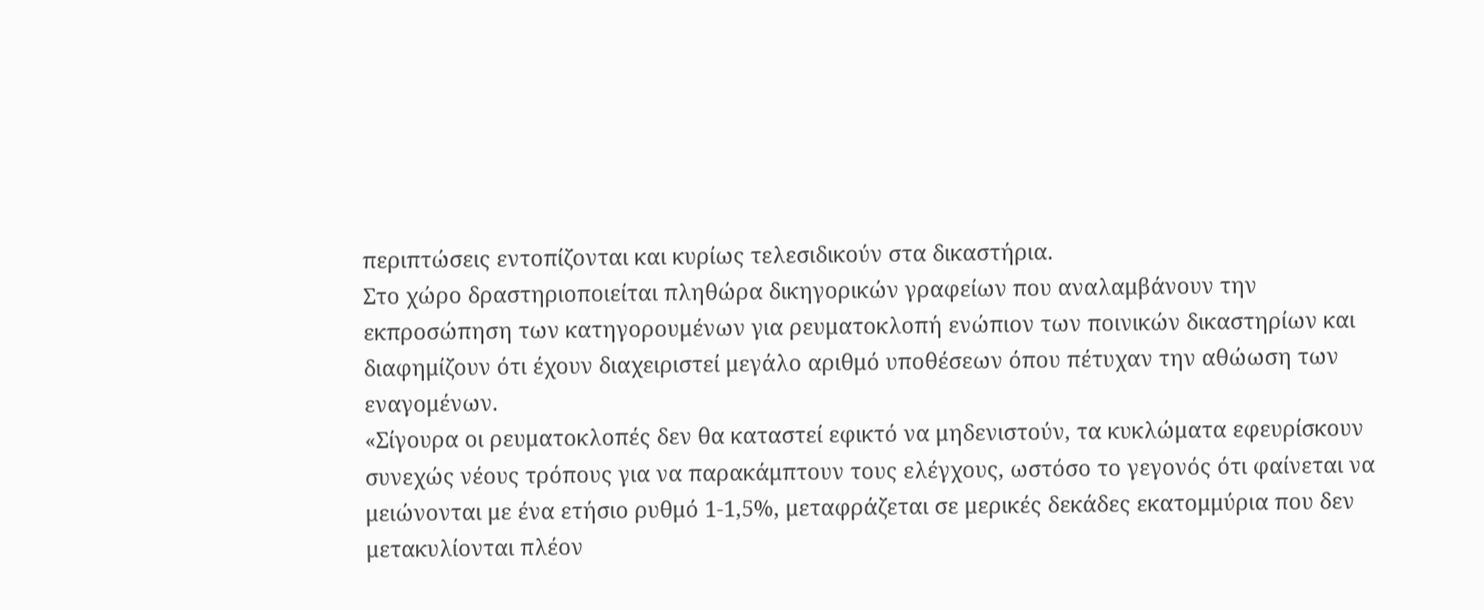περιπτώσεις εντοπίζονται και κυρίως τελεσιδικούν στα δικαστήρια.
Στο χώρο δραστηριοποιείται πληθώρα δικηγορικών γραφείων που αναλαμβάνουν την εκπροσώπηση των κατηγορουμένων για ρευματοκλοπή ενώπιον των ποινικών δικαστηρίων και διαφημίζουν ότι έχουν διαχειριστεί μεγάλο αριθμό υποθέσεων όπου πέτυχαν την αθώωση των εναγομένων.
«Σίγουρα οι ρευματοκλοπές δεν θα καταστεί εφικτό να μηδενιστούν, τα κυκλώματα εφευρίσκουν συνεχώς νέους τρόπους για να παρακάμπτουν τους ελέγχους, ωστόσο το γεγονός ότι φαίνεται να μειώνονται με ένα ετήσιο ρυθμό 1-1,5%, μεταφράζεται σε μερικές δεκάδες εκατομμύρια που δεν μετακυλίονται πλέον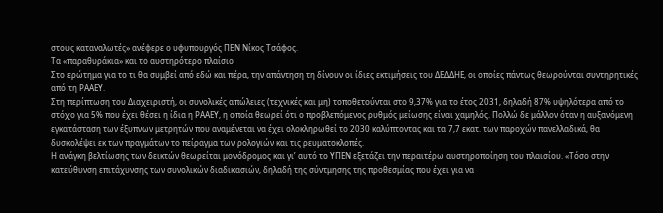στους καταναλωτές» ανέφερε ο υφυπουργός ΠΕΝ Νίκος Τσάφος.
Τα «παραθυράκια» και το αυστηρότερο πλαίσιο
Στο ερώτημα για το τι θα συμβεί από εδώ και πέρα, την απάντηση τη δίνουν οι ίδιες εκτιμήσεις του ΔΕΔΔΗΕ, οι οποίες πάντως θεωρούνται συντηρητικές από τη ΡΑΑΕΥ.
Στη περίπτωση του Διαχειριστή, οι συνολικές απώλειες (τεχνικές και μη) τοποθετούνται στο 9,37% για το έτος 2031, δηλαδή 87% υψηλότερα από το στόχο για 5% που έχει θέσει η ίδια η ΡΑΑΕΥ, η οποία θεωρεί ότι ο προβλεπόμενος ρυθμός μείωσης είναι χαμηλός. Πολλώ δε μάλλον όταν η αυξανόμενη εγκατάσταση των έξυπνων μετρητών που αναμένεται να έχει ολοκληρωθεί το 2030 καλύπτοντας και τα 7,7 εκατ. των παροχών πανελλαδικά, θα δυσκολέψει εκ των πραγμάτων το πείραγμα των ρολογιών και τις ρευματοκλοπές.
Η ανάγκη βελτίωσης των δεικτών θεωρείται μονόδρομος και γι’ αυτό το ΥΠΕΝ εξετάζει την περαιτέρω αυστηροποίηση του πλαισίου. «Τόσο στην κατεύθυνση επιτάχυνσης των συνολικών διαδικασιών, δηλαδή της σύντμησης της προθεσμίας που έχει για να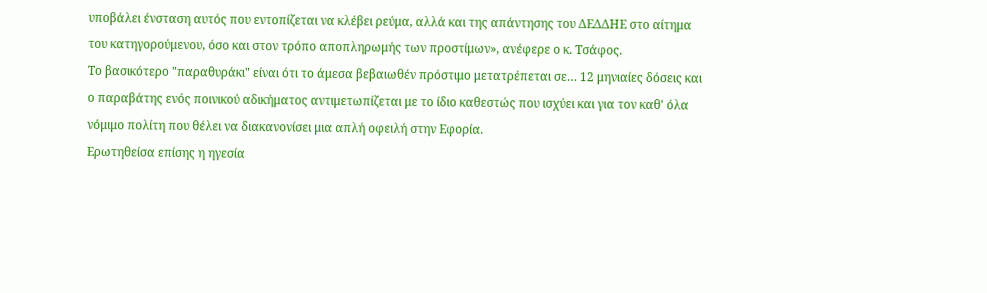υποβάλει ένσταση αυτός που εντοπίζεται να κλέβει ρεύμα, αλλά και της απάντησης του ΔΕΔΔΗΕ στο αίτημα του κατηγορούμενου, όσο και στον τρόπο αποπληρωμής των προστίμων», ανέφερε ο κ. Τσάφος.
Το βασικότερο "παραθυράκι" είναι ότι το άμεσα βεβαιωθέν πρόστιμο μετατρέπεται σε… 12 μηνιαίες δόσεις και ο παραβάτης ενός ποινικού αδικήματος αντιμετωπίζεται με το ίδιο καθεστώς που ισχύει και για τον καθ' όλα νόμιμο πολίτη που θέλει να διακανονίσει μια απλή οφειλή στην Εφορία.
Ερωτηθείσα επίσης η ηγεσία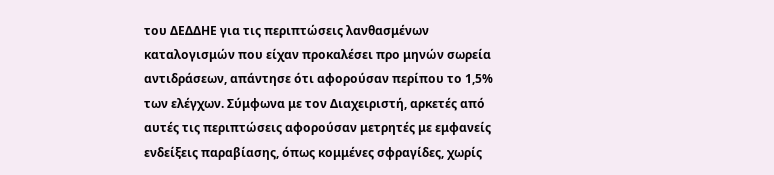του ΔΕΔΔΗΕ για τις περιπτώσεις λανθασμένων καταλογισμών που είχαν προκαλέσει προ μηνών σωρεία αντιδράσεων, απάντησε ότι αφορούσαν περίπου το 1,5% των ελέγχων. Σύμφωνα με τον Διαχειριστή, αρκετές από αυτές τις περιπτώσεις αφορούσαν μετρητές με εμφανείς ενδείξεις παραβίασης, όπως κομμένες σφραγίδες, χωρίς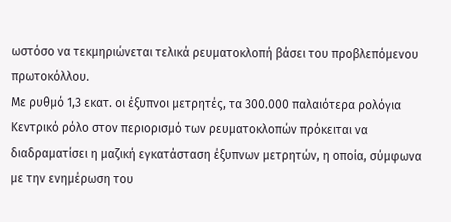ωστόσο να τεκμηριώνεται τελικά ρευματοκλοπή βάσει του προβλεπόμενου πρωτοκόλλου.
Με ρυθμό 1,3 εκατ. οι έξυπνοι μετρητές, τα 300.000 παλαιότερα ρολόγια
Κεντρικό ρόλο στον περιορισμό των ρευματοκλοπών πρόκειται να διαδραματίσει η μαζική εγκατάσταση έξυπνων μετρητών, η οποία, σύμφωνα με την ενημέρωση του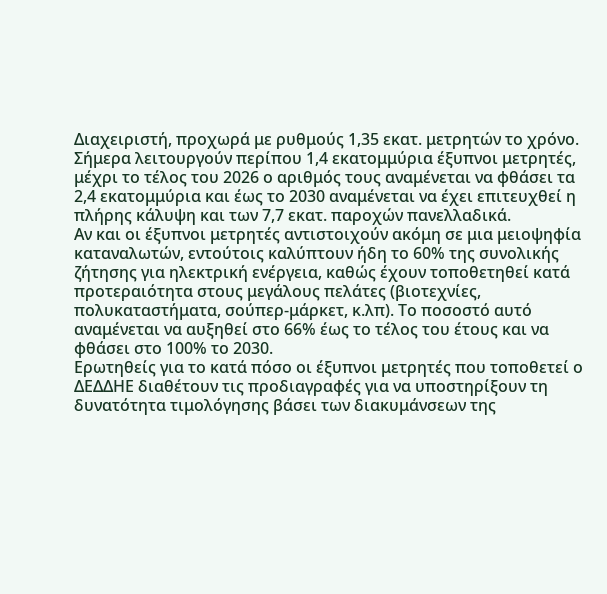Διαχειριστή, προχωρά με ρυθμούς 1,35 εκατ. μετρητών το χρόνο.
Σήμερα λειτουργούν περίπου 1,4 εκατομμύρια έξυπνοι μετρητές, μέχρι το τέλος του 2026 ο αριθμός τους αναμένεται να φθάσει τα 2,4 εκατομμύρια και έως το 2030 αναμένεται να έχει επιτευχθεί η πλήρης κάλυψη και των 7,7 εκατ. παροχών πανελλαδικά.
Αν και οι έξυπνοι μετρητές αντιστοιχούν ακόμη σε μια μειοψηφία καταναλωτών, εντούτοις καλύπτουν ήδη το 60% της συνολικής ζήτησης για ηλεκτρική ενέργεια, καθώς έχουν τοποθετηθεί κατά προτεραιότητα στους μεγάλους πελάτες (βιοτεχνίες, πολυκαταστήματα, σούπερ-μάρκετ, κ.λπ). Το ποσοστό αυτό αναμένεται να αυξηθεί στο 66% έως το τέλος του έτους και να φθάσει στο 100% το 2030.
Ερωτηθείς για το κατά πόσο οι έξυπνοι μετρητές που τοποθετεί ο ΔΕΔΔΗΕ διαθέτουν τις προδιαγραφές για να υποστηρίξουν τη δυνατότητα τιμολόγησης βάσει των διακυμάνσεων της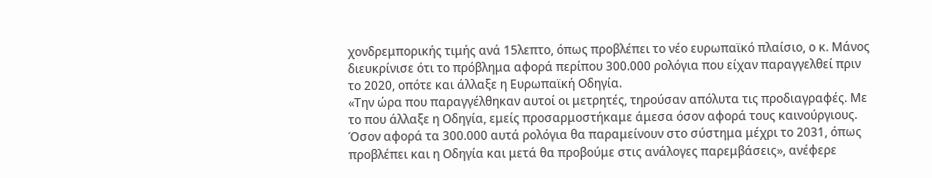χονδρεμπορικής τιμής ανά 15λεπτο, όπως προβλέπει το νέο ευρωπαϊκό πλαίσιο, ο κ. Μάνος διευκρίνισε ότι το πρόβλημα αφορά περίπου 300.000 ρολόγια που είχαν παραγγελθεί πριν το 2020, οπότε και άλλαξε η Ευρωπαϊκή Οδηγία.
«Την ώρα που παραγγέλθηκαν αυτοί οι μετρητές, τηρούσαν απόλυτα τις προδιαγραφές. Με το που άλλαξε η Οδηγία, εμείς προσαρμοστήκαμε άμεσα όσον αφορά τους καινούργιους. Όσον αφορά τα 300.000 αυτά ρολόγια θα παραμείνουν στο σύστημα μέχρι το 2031, όπως προβλέπει και η Οδηγία και μετά θα προβούμε στις ανάλογες παρεμβάσεις», ανέφερε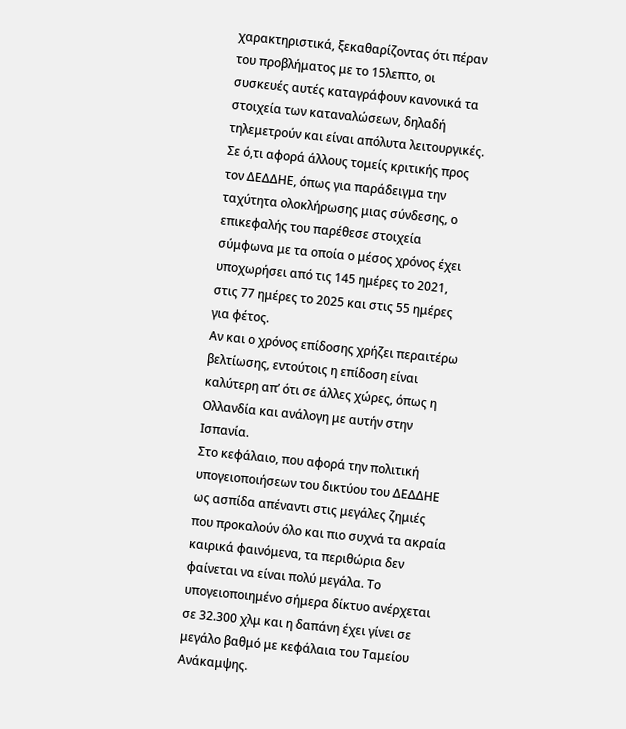χαρακτηριστικά, ξεκαθαρίζοντας ότι πέραν του προβλήματος με το 15λεπτο, οι συσκευές αυτές καταγράφουν κανονικά τα στοιχεία των καταναλώσεων, δηλαδή τηλεμετρούν και είναι απόλυτα λειτουργικές.
Σε ό,τι αφορά άλλους τομείς κριτικής προς τον ΔΕΔΔΗΕ, όπως για παράδειγμα την ταχύτητα ολοκλήρωσης μιας σύνδεσης, ο επικεφαλής του παρέθεσε στοιχεία σύμφωνα με τα οποία ο μέσος χρόνος έχει υποχωρήσει από τις 145 ημέρες το 2021, στις 77 ημέρες το 2025 και στις 55 ημέρες για φέτος.
Αν και ο χρόνος επίδοσης χρήζει περαιτέρω βελτίωσης, εντούτοις η επίδοση είναι καλύτερη απ’ ότι σε άλλες χώρες, όπως η Ολλανδία και ανάλογη με αυτήν στην Ισπανία.
Στο κεφάλαιο, που αφορά την πολιτική υπογειοποιήσεων του δικτύου του ΔΕΔΔΗΕ ως ασπίδα απέναντι στις μεγάλες ζημιές που προκαλούν όλο και πιο συχνά τα ακραία καιρικά φαινόμενα, τα περιθώρια δεν φαίνεται να είναι πολύ μεγάλα. Το υπογειοποιημένο σήμερα δίκτυο ανέρχεται σε 32.300 χλμ και η δαπάνη έχει γίνει σε μεγάλο βαθμό με κεφάλαια του Ταμείου Ανάκαμψης.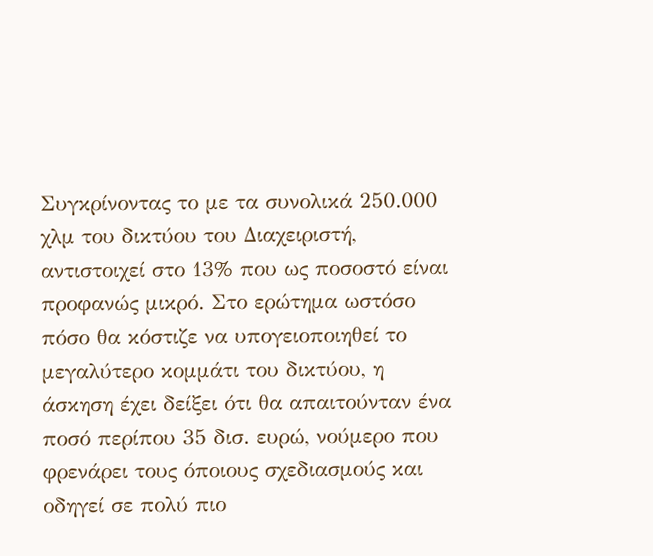Συγκρίνοντας το με τα συνολικά 250.000 χλμ του δικτύου του Διαχειριστή, αντιστοιχεί στο 13% που ως ποσοστό είναι προφανώς μικρό. Στο ερώτημα ωστόσο πόσο θα κόστιζε να υπογειοποιηθεί το μεγαλύτερο κομμάτι του δικτύου, η άσκηση έχει δείξει ότι θα απαιτούνταν ένα ποσό περίπου 35 δισ. ευρώ, νούμερο που φρενάρει τους όποιους σχεδιασμούς και οδηγεί σε πολύ πιο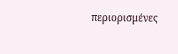περιορισμένες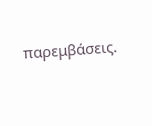παρεμβάσεις.